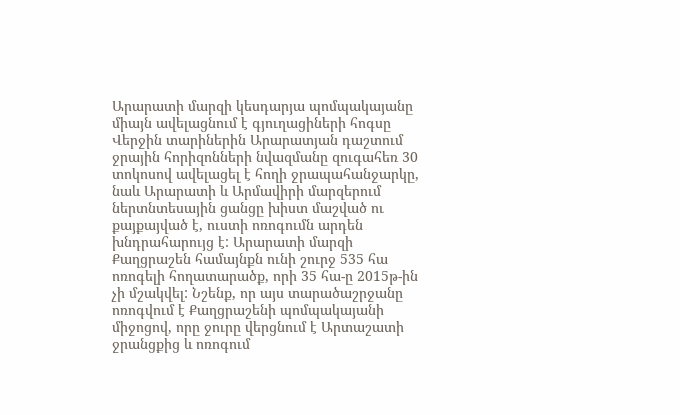Արարատի մարզի կեսդարյա պոմպակայանը միայն ավելացնում է գյուղացիների հոգսը
Վերջին տարիներին Արարատյան դաշտում ջրային հորիզոնների նվազմանը զուգահեռ 30 տոկոսով ավելացել է հողի ջրապահանջարկը, նաև Արարատի և Արմավիրի մարզերում ներտնտեսային ցանցը խիստ մաշված ու քայքայված է, ուստի ոռոգումն արդեն խնդրահարույց է: Արարատի մարզի Քաղցրաշեն համայնքն ունի շուրջ 535 հա ոռոգելի հողատարածք, որի 35 հա-ը 2015թ-ին չի մշակվել: Նշենք, որ այս տարածաշրջանը ոռոգվում է Քաղցրաշենի պոմպակայանի միջոցով, որը ջուրը վերցնում է Արտաշատի ջրանցքից և ոռոգում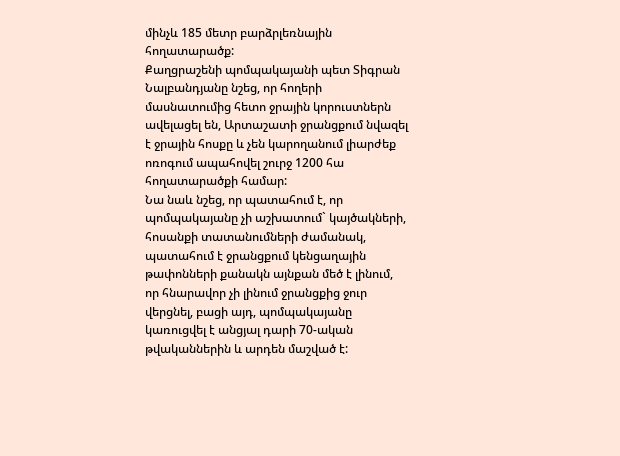մինչև 185 մետր բարձրլեռնային հողատարածք:
Քաղցրաշենի պոմպակայանի պետ Տիգրան Նալբանդյանը նշեց, որ հողերի մասնատումից հետո ջրային կորուստներն ավելացել են, Արտաշատի ջրանցքում նվազել է ջրային հոսքը և չեն կարողանում լիարժեք ոռոգում ապահովել շուրջ 1200 հա հողատարածքի համար:
Նա նաև նշեց, որ պատահում է, որ պոմպակայանը չի աշխատում` կայծակների, հոսանքի տատանումների ժամանակ, պատահում է ջրանցքում կենցաղային թափոնների քանակն այնքան մեծ է լինում, որ հնարավոր չի լինում ջրանցքից ջուր վերցնել, բացի այդ, պոմպակայանը կառուցվել է անցյալ դարի 70-ական թվականներին և արդեն մաշված է: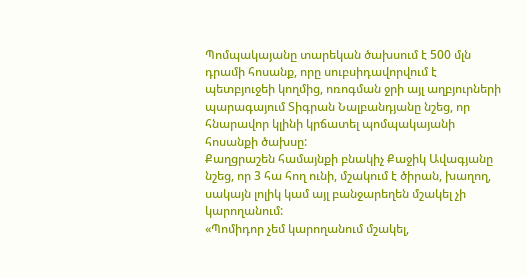Պոմպակայանը տարեկան ծախսում է 500 մլն դրամի հոսանք, որը սուբսիդավորվում է պետբյուջեի կողմից, ոռոգման ջրի այլ աղբյուրների պարագայում Տիգրան Նալբանդյանը նշեց, որ հնարավոր կլինի կրճատել պոմպակայանի հոսանքի ծախսը:
Քաղցրաշեն համայնքի բնակիչ Քաջիկ Ավագյանը նշեց, որ 3 հա հող ունի, մշակում է ծիրան, խաղող, սակայն լոլիկ կամ այլ բանջարեղեն մշակել չի կարողանում:
«Պոմիդոր չեմ կարողանում մշակել,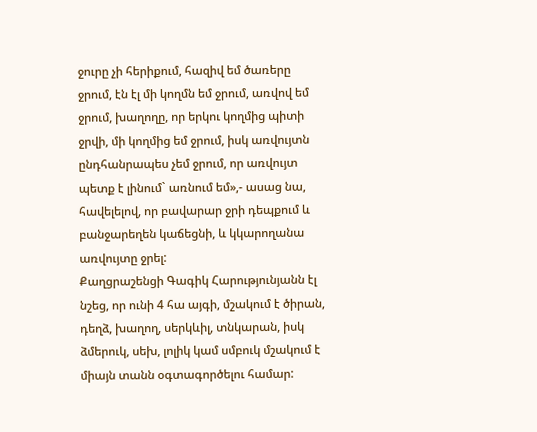ջուրը չի հերիքում, հազիվ եմ ծառերը ջրում, էն էլ մի կողմն եմ ջրում, առվով եմ ջրում, խաղողը, որ երկու կողմից պիտի ջրվի, մի կողմից եմ ջրում, իսկ առվույտն ընդհանրապես չեմ ջրում, որ առվույտ պետք է լինում` առնում եմ»,- ասաց նա, հավելելով, որ բավարար ջրի դեպքում և բանջարեղեն կաճեցնի, և կկարողանա առվույտը ջրել:
Քաղցրաշենցի Գագիկ Հարությունյանն էլ նշեց, որ ունի 4 հա այգի, մշակում է ծիրան, դեղձ, խաղող, սերկևիլ, տնկարան, իսկ ձմերուկ, սեխ, լոլիկ կամ սմբուկ մշակում է միայն տանն օգտագործելու համար: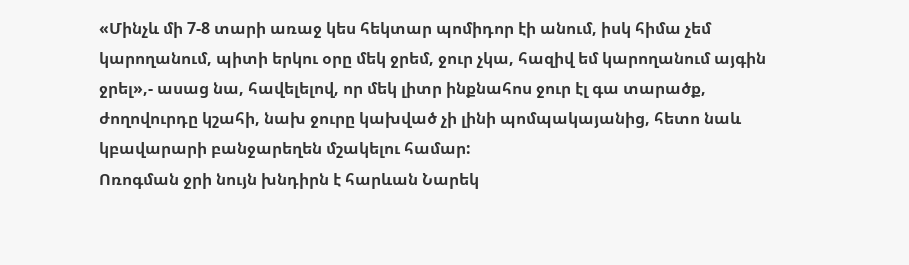«Մինչև մի 7-8 տարի առաջ կես հեկտար պոմիդոր էի անում, իսկ հիմա չեմ կարողանում, պիտի երկու օրը մեկ ջրեմ, ջուր չկա, հազիվ եմ կարողանում այգին ջրել»,- ասաց նա, հավելելով, որ մեկ լիտր ինքնահոս ջուր էլ գա տարածք, ժողովուրդը կշահի, նախ ջուրը կախված չի լինի պոմպակայանից, հետո նաև կբավարարի բանջարեղեն մշակելու համար:
Ոռոգման ջրի նույն խնդիրն է հարևան Նարեկ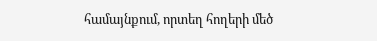համայնքում, որտեղ հողերի մեծ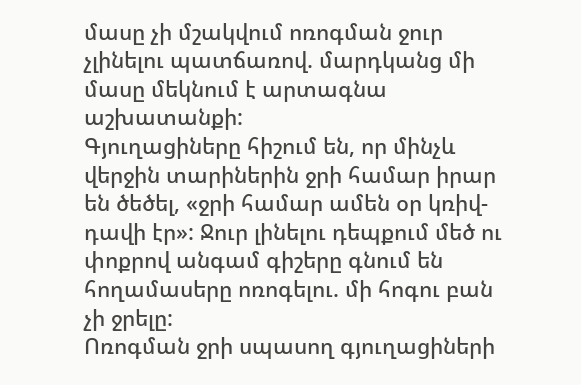մասը չի մշակվում ոռոգման ջուր չլինելու պատճառով. մարդկանց մի մասը մեկնում է արտագնա աշխատանքի:
Գյուղացիները հիշում են, որ մինչև վերջին տարիներին ջրի համար իրար են ծեծել, «ջրի համար ամեն օր կռիվ-դավի էր»: Ջուր լինելու դեպքում մեծ ու փոքրով անգամ գիշերը գնում են հողամասերը ոռոգելու. մի հոգու բան չի ջրելը:
Ոռոգման ջրի սպասող գյուղացիների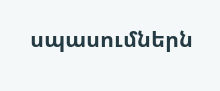սպասումներն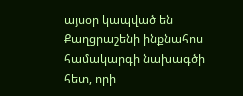այսօր կապված են Քաղցրաշենի ինքնահոս համակարգի նախագծի հետ, որի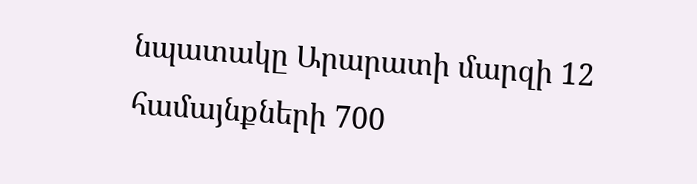նպատակը Արարատի մարզի 12 համայնքների 700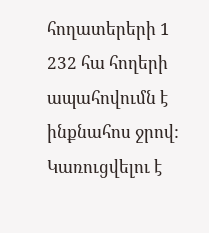հողատերերի 1 232 հա հողերի ապահովումն է ինքնահոս ջրով: Կառուցվելու է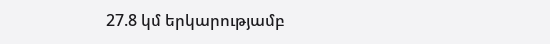27.8 կմ երկարությամբ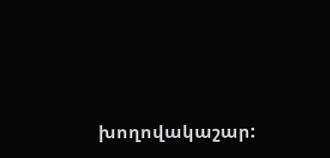խողովակաշար: